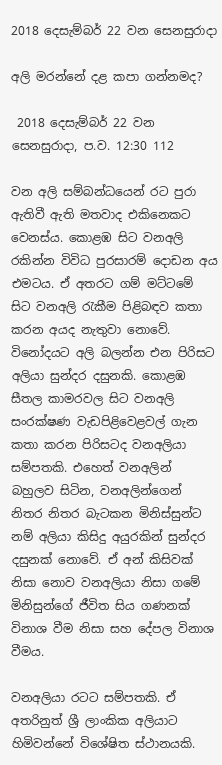2018 දෙසැම්බර් 22 වන සෙනසුරාදා

අලි මරන්නේ දළ කපා ගන්නමද?

 2018 දෙසැම්බර් 22 වන සෙනසුරාදා, ප.ව. 12:30 112

වන අලි සම්බන්ධයෙන් රට පුරා ඇතිවී ඇති මතවාද එකිනෙකට වෙනස්ය. කොළඹ සිට වනඅලි රකින්න විවිධ පුරසාරම් දොඩන අය එමටය. ඒ අතරට ගම් මට්ටමේ සිට වනඅලි රැකීම පිළිබඳව කතා කරන අයද නැතුවා නොවේ. විනෝදයට අලි බලන්න එන පිරිසට අලියා සුන්දර දසුනකි. කොළඹ සීතල කාමරවල සිට වනඅලි සංරක්ෂණ වැඩපිළිවෙළවල් ගැන කතා කරන පිරිසටද වනඅලියා සම්පතකි. එහෙත් වනඅලින් බහුලව සිටින, වනඅලින්ගෙන් නිතර නිතර බැටකන මිනිස්සුන්ට නම් අලියා කිසිදු අයුරකින් සුන්දර දසුනක් නොවේ. ඒ අන් කිසිවක් නිසා නොව වනඅලියා නිසා ගමේ මිනිසුන්ගේ ජීවිත සිය ගණනක් විනාශ වීම නිසා සහ දේපල විනාශ වීමය.

වනඅලියා රටට සම්පතකි. ඒ අතරිනුත් ශ්‍රී ලාංකික අලියාට හිමිවන්නේ විශේෂිත ස්ථානයකි.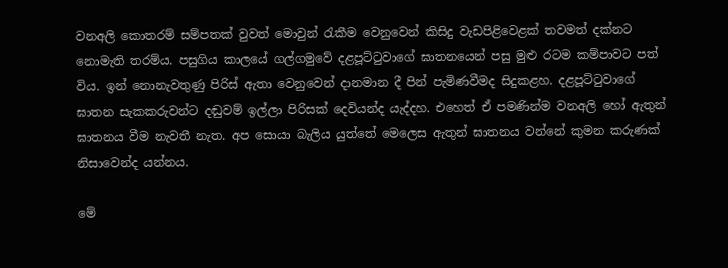වනඅලි කොතරම් සම්පතක් වුවත් මොවුන් රැකීම වෙනුවෙන් කිසිදු වැඩපිළිවෙළක් තවමත් දක්නට නොමැති තරම්ය. පසුගිය කාලයේ ගල්ගමුවේ දළපූට්ටුවාගේ ඝාතනයෙන් පසු මුළු රටම කම්පාවට පත් විය. ඉන් නොනැවතුණු පිරිස් ඇතා වෙනුවෙන් දානමාන දී පින් පැමිණවීමද සිදුකළහ. දළපූට්ටුවාගේ ඝාතන සැකකරුවන්ට දඬුවම් ඉල්ලා පිරිසක් දෙවියන්ද යැද්දහ. එහෙත් ඒ පමණින්ම වනඅලි හෝ ඇතුන් ඝාතනය වීම නැවතී නැත. අප සොයා බැලිය යුත්තේ මෙලෙස ඇතුන් ඝාතනය වන්නේ කුමන කරුණක් නිසාවෙන්ද යන්නය.

මේ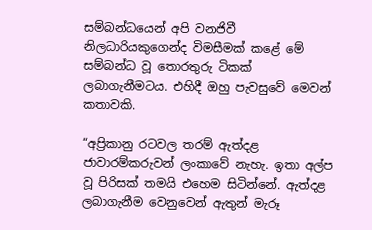සම්බන්ධයෙන් අපි වනජිවී නිලධාරියකුගෙන්ද විමසීමක් කළේ මේ සම්බන්ධ වූ තොරතුරු ටිකක් ලබාගැනීමටය. එහිදී ඔහු පැවසුවේ මෙවන් කතාවකි.

“අප්‍රිකානු රටවල තරම් ඇත්දළ ජාවාරම්කරුවන් ලංකාවේ නැහැ. ඉතා අල්ප වූ පිරිසක් තමයි එහෙම සිටින්නේ. ඇත්දළ ලබාගැනීම වෙනුවෙන් ඇතුන් මැරූ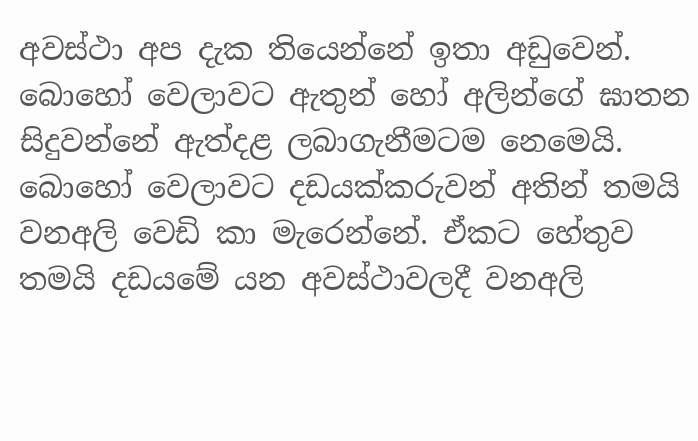අවස්ථා අප දැක තියෙන්නේ ඉතා අඩුවෙන්. බොහෝ වෙලාවට ඇතුන් හෝ අලින්ගේ ඝාතන  සිදුවන්නේ ඇත්දළ ලබාගැනීමටම නෙමෙයි. බොහෝ වෙලාවට දඩයක්කරුවන් අතින් තමයි වනඅලි වෙඩි කා මැරෙන්නේ. ඒකට හේතුව තමයි දඩයමේ යන අවස්ථාවලදී වනඅලි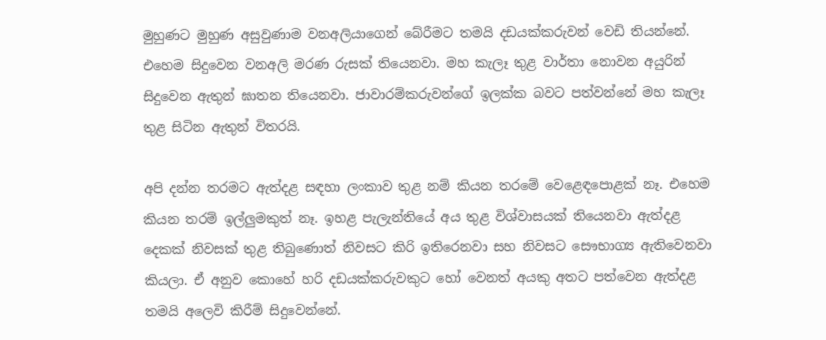මුහුණට මුහුණ අසුවුණාම වනඅලියාගෙන් බේරීමට තමයි දඩයක්කරුවන් වෙඩි තියන්නේ. එහෙම සිදුවෙන වනඅලි මරණ රුසක් තියෙනවා. මහ කැලෑ තුළ වාර්තා නොවන අයුරින් සිදුවෙන ඇතුන් ඝාතන තියෙනවා. ජාවාරම්කරුවන්ගේ ඉලක්ක බවට පත්වන්නේ මහ කැලෑ තුළ සිටින ඇතුන් විතරයි.

අපි දන්න තරමට ඇත්දළ සඳහා ලංකාව තුළ නම් කියන තරමේ වෙළෙඳපොළක් නෑ. එහෙම කියන තරම් ඉල්ලුමකුත් නෑ. ඉහළ පැලැන්තියේ අය තුළ විශ්වාසයක් තියෙනවා ඇත්දළ දෙකක් නිවසක් තුළ තිබුණොත් නිවසට කිරි ඉතිරෙනවා සහ නිවසට සෞභාග්‍ය ඇතිවෙනවා කියලා. ඒ අනුව කොහේ හරි දඩයක්කරුවකුට හෝ වෙනත් අයකු අතට පත්වෙන ඇත්දළ තමයි අලෙවි කිරීම් සිදුවෙන්නේ.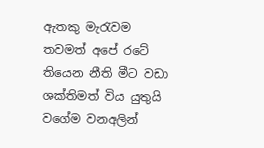ඇතකු මැරැවම තවමත් අපේ රටේ තියෙන නීති මීට වඩා ශක්තිමත් විය යුතුයි වගේම වනඅලින්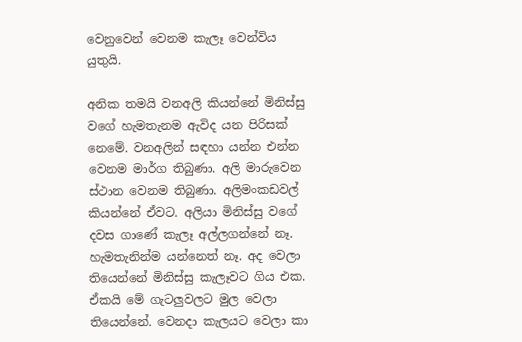වෙනුවෙන් වෙනම කැලෑ වෙන්විය යුතුයි.

අනික තමයි වනඅලි කියන්නේ මිනිස්සු වගේ හැමතැනම ඇවිද යන පිරිසක් නෙමේ. වනඅලින් සඳහා යන්න එන්න වෙනම මාර්ග තිබුණා. අලි මාරුවෙන ස්ථාන වෙනම තිබුණා. අලිමංකඩවල් කියන්නේ ඒවට. අලියා මිනිස්සු වගේ දවස ගාණේ කැලෑ අල්ලගන්නේ නෑ. හැමතැනින්ම යන්නෙත් නෑ. අද වෙලා තියෙන්නේ මිනිස්සු කැලෑවට ගිය එක. ඒකයි මේ ගැටලුවලට මුල වෙලා තියෙන්නේ. වෙනදා කැලයට වෙලා කා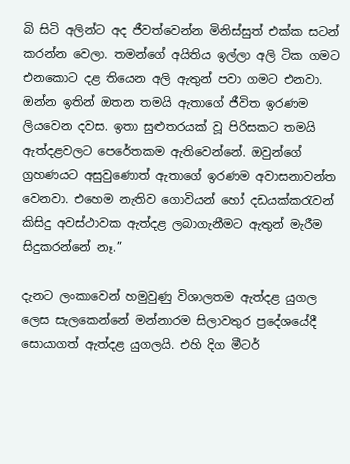බි සිටි අලින්ට අද ජීවත්වෙන්න මිනිස්සුත් එක්ක සටන් කරන්න වෙලා. තමන්ගේ අයිතිය ඉල්ලා අලි ටික ගමට එනකොට දළ තියෙන අලි ඇතුන් පවා ගමට එනවා. ඔන්න ඉතින් ඔතන තමයි ඇතාගේ ජීවිත ඉරණම ලියවෙන දවස. ඉතා සුළුතරයක් වූ පිරිසකට තමයි ඇත්දළවලට පෙරේතකම ඇතිවෙන්නේ. ඔවුන්ගේ ග්‍රහණයට අසුවුණොත් ඇතාගේ ඉරණම අවාසනාවන්ත වෙනවා. එහෙම නැතිව ගොවියන් හෝ දඩයක්කරැවන් කිසිදු අවස්ථාවක ඇත්දළ ලබාගැනීමට ඇතුන් මැරීම සිදුකරන්නේ නෑ.”

දැනට ලංකාවෙන් හමුවුණු විශාලතම ඇත්දළ යුගල ලෙස සැලකෙන්නේ මන්නාරම සිලාවතුර ප්‍රදේශයේදී සොයාගත් ඇත්දළ යුගලයි. එහි දිග මීටර්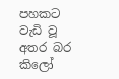පහකට වැඩි වූ අතර බර කිලෝ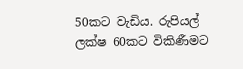50කට වැඩිය. රුපියල් ලක්ෂ 60කට විකිණීමට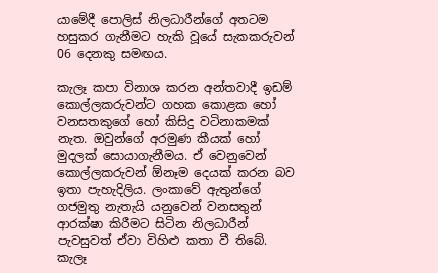යාමේදී පොලිස් නිලධාරීන්ගේ අතටම හසුකර ගැනීමට හැකි වූයේ සැකකරුවන් 06 දෙනකු සමඟය.

කැලෑ කපා විනාශ කරන අන්තවාදී ඉඩම් කොල්ලකරුවන්ට ගහක කොළක හෝ වනසතකුගේ හෝ කිසිදු වටිනාකමක් නැත. ඔවුන්ගේ අරමුණ කීයක් හෝ මුදලක් සොයාගැනීමය. ඒ වෙනුවෙන් කොල්ලකරුවන් ඕනෑම දෙයක් කරන බව ඉතා පැහැදිලිය. ලංකාවේ ඇතුන්ගේ ගජමුතු නැතැයි යනුවෙන් වනසතුන් ආරක්ෂා කිරීමට සිටින නිලධාරීන් පැවසුවත් ඒවා විහිළු කතා වී තිබේ. කැලෑ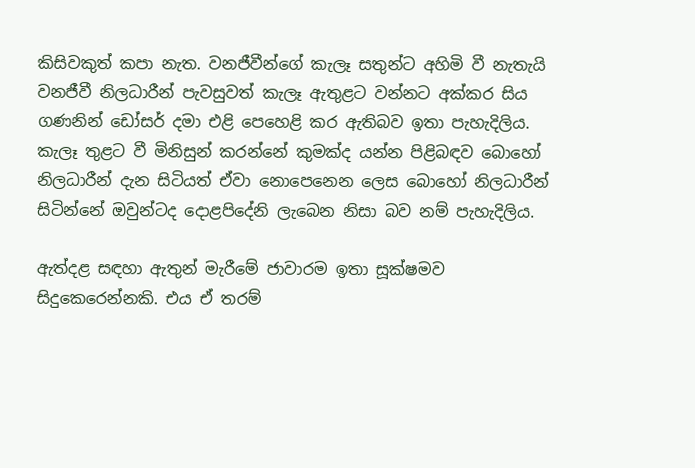කිසිවකුත් කපා නැත. වනජීවීන්ගේ කැලෑ සතුන්ට අහිමි වී නැතැයි වනජීවී නිලධාරීන් පැවසුවත් කැලෑ ඇතුළට වන්නට අක්කර සිය ගණනින් ඩෝසර් දමා එළි පෙහෙළි කර ඇතිබව ඉතා පැහැදිලිය. කැලෑ තුළට වී මිනිසුන් කරන්නේ කුමක්ද යන්න පිළිබඳව බොහෝ නිලධාරීන් දැන සිටියත් ඒවා නොපෙනෙන ලෙස බොහෝ නිලධාරීන් සිටින්නේ ඔවුන්ටද දොළපිදේනි ලැබෙන නිසා බව නම් පැහැදිලිය.

ඇත්දළ සඳහා ඇතුන් මැරීමේ ජාවාරම ඉතා සූක්ෂමව සිදුකෙරෙන්නකි. එය ඒ තරම්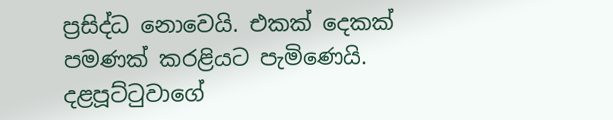ප්‍රසිද්ධ නොවෙයි. එකක් දෙකක් පමණක් කරළියට පැමිණෙයි. දළපූට්ටුවාගේ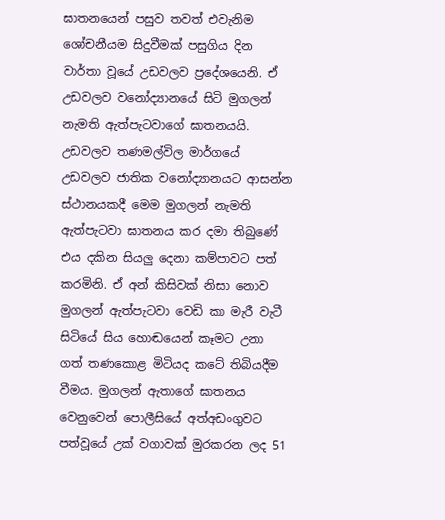ඝාතනයෙන් පසුව තවත් එවැනිම ශෝචනීයම සිදුවීමක් පසුගිය දින වාර්තා වූයේ උඩවලව ප්‍රදේශයෙනි. ඒ උඩවලව වනෝද්‍යානයේ සිටි මුගලන් නැමති ඇත්පැටවාගේ ඝාතනයයි. උඩවලව තණමල්විල මාර්ගයේ උඩවලව ජාතික වනෝද්‍යානයට ආසන්න ස්ථානයකදී මෙම මුගලන් නැමති ඇත්පැටවා ඝාතනය කර දමා තිබුණේ එය දකින සියලු දෙනා කම්පාවට පත් කරමිනි. ඒ අන් කිසිවක් නිසා නොව මුගලන් ඇත්පැටවා වෙඩි කා මැරී වැටී සිටියේ සිය හොඬයෙන් කෑමට උනා ගත් තණකොළ මිටියද කටේ තිබියදීම වීමය. මුගලන් ඇතාගේ ඝාතනය වෙනුවෙන් පොලීසියේ අත්අඩංගුවට පත්වූයේ උක් වගාවක් මුරකරන ලද 51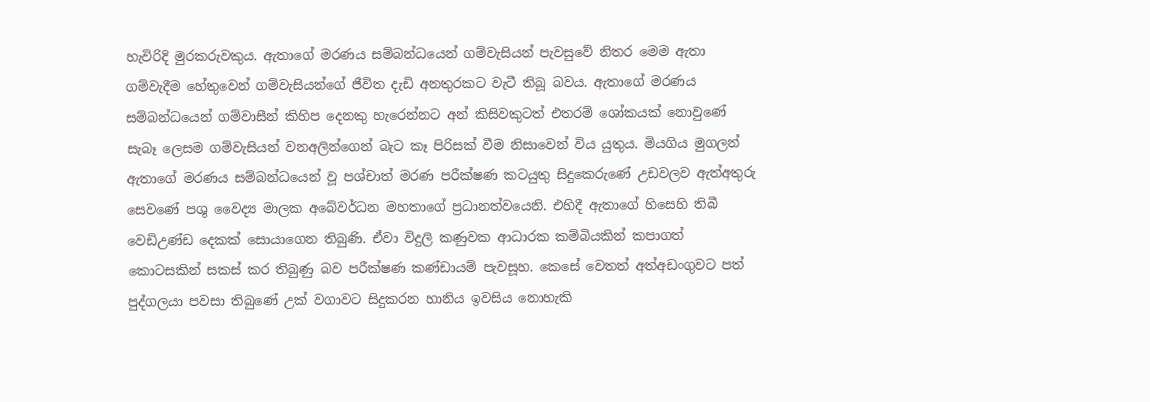හැවිරිදි මුරකරුවකුය. ඇතාගේ මරණය සම්බන්ධයෙන් ගම්වැසියන් පැවසුවේ නිතර මෙම ඇතා ගම්වැදීම හේතුවෙන් ගම්වැසියන්ගේ ජීවිත දැඩි අනතුරකට වැටී තිබූ බවය. ඇතාගේ මරණය සම්බන්ධයෙන් ගම්වාසීන් කිහිප දෙනකු හැරෙන්නට අන් කිසිවකුටත් එතරම් ශෝකයක් නොවුණේ සැබෑ ලෙසම ගම්වැසියන් වනඅලින්ගෙන් බැට කෑ පිරිසක් වීම නිසාවෙන් විය යුතුය. මියගිය මුගලන් ඇතාගේ මරණය සම්බන්ධයෙන් වූ පශ්චාත් මරණ පරීක්ෂණ කටයුතු සිදුකෙරුණේ උඩවලව ඇත්අතුරු සෙවණේ පශු වෛද්‍ය මාලක අබේවර්ධන මහතාගේ ප්‍රධානත්වයෙනි. එහිදී ඇතාගේ හිසෙහි තිබී වෙඩිඋණ්ඩ දෙකක් සොයාගෙන තිබුණි. ඒවා විදුලි කණුවක ආධාරක කම්බියකින් කපාගත් කොටසකින් සකස් කර තිබුණු බව පරීක්ෂණ කණ්ඩායම් පැවසූහ. කෙසේ වෙතත් අත්අඩංගුවට පත් පුද්ගලයා පවසා තිබුණේ උක් වගාවට සිදුකරන හානිය ඉවසිය නොහැකි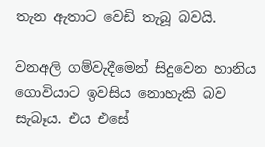තැන ඇතාට වෙඩි තැබූ බවයි.

වනඅලි ගම්වැදීමෙන් සිදුවෙන හානිය ගොවියාට ඉවසිය නොහැකි බව සැබෑය. එය එසේ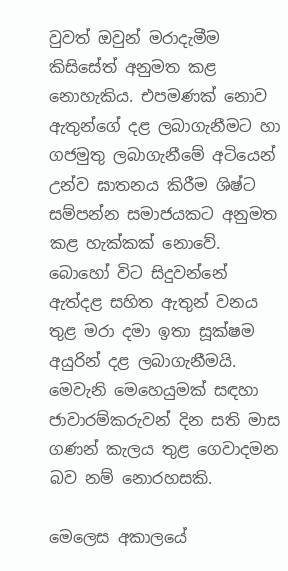වුවත් ඔවුන් මරාදැමීම කිසිසේත් අනුමත කළ නොහැකිය. එපමණක් නොව ඇතුන්ගේ දළ ලබාගැනීමට හා ගජමුතු ලබාගැනීමේ අටියෙන් උන්ව ඝාතනය කිරීම ශිෂ්ට සම්පන්න සමාජයකට අනුමත කළ හැක්කක් නොවේ. බොහෝ විට සිදුවන්නේ ඇත්දළ සහිත ඇතුන් වනය තුළ මරා දමා ඉතා සූක්ෂම අයුරින් දළ ලබාගැනීමයි. මෙවැනි මෙහෙයුමක් සඳහා ජාවාරම්කරුවන් දින සති මාස ගණන් කැලය තුළ ගෙවාදමන බව නම් නොරහසකි.

මෙලෙස අකාලයේ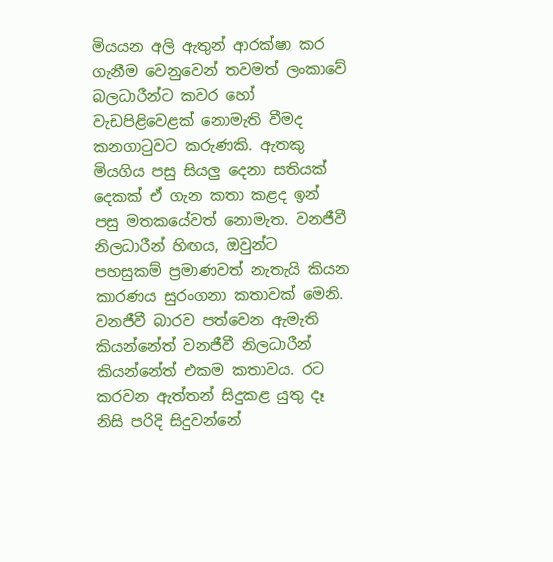මියයන අලි ඇතුන් ආරක්ෂා කර ගැනීම වෙනුවෙන් තවමත් ලංකාවේ බලධාරීන්ට කවර හෝ වැඩපිළිවෙළක් නොමැති වීමද කනගාටුවට කරුණකි. ඇතකු මියගිය පසු සියලු දෙනා සතියක් දෙකක් ඒ ගැන කතා කළද ඉන් පසු මතකයේවත් නොමැත. වනජීවී නිලධාරීන් හිඟය, ඔවුන්ට පහසුකම් ප්‍රමාණවත් නැතැයි කියන කාරණය සුරංගනා කතාවක් මෙනි. වනජීවී බාරව පත්වෙන ඇමැති කියන්නේත් වනජීවී නිලධාරීන් කියන්නේත් එකම කතාවය. රට කරවන ඇත්තන් සිදුකළ යුතු දෑ නිසි පරිදි සිදුවන්නේ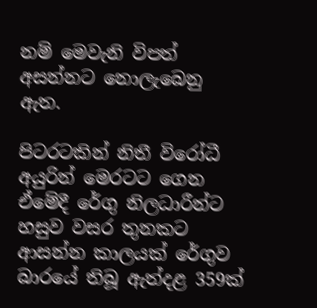නම් මෙවැනි විපත් අසන්නට නොලැබෙනු ඇත.

පිටරටකින් නිතී විරෝධී අයුරින් මෙරටට ගෙන ඒමේදී රේගු නිලධාරීන්ට හසුව වසර තුනකට ආසන්න කාලයක් රේගුව බාරයේ තිබූ ඇත්දළ 359ක්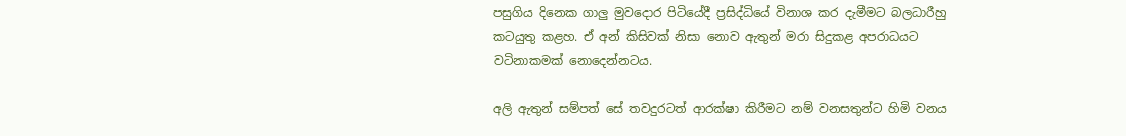පසුගිය දිනෙක ගාලු මුවදොර පිටියේදී ප්‍රසිද්ධියේ විනාශ කර දැමීමට බලධාරීහු කටයුතු කළහ. ඒ අන් කිසිවක් නිසා නොව ඇතුන් මරා සිදුකළ අපරාධයට වටිනාකමක් නොදෙන්නටය.

අලි ඇතුන් සම්පත් සේ තවදුරටත් ආරක්ෂා කිරීමට නම් වනසතුන්ට හිමි වනය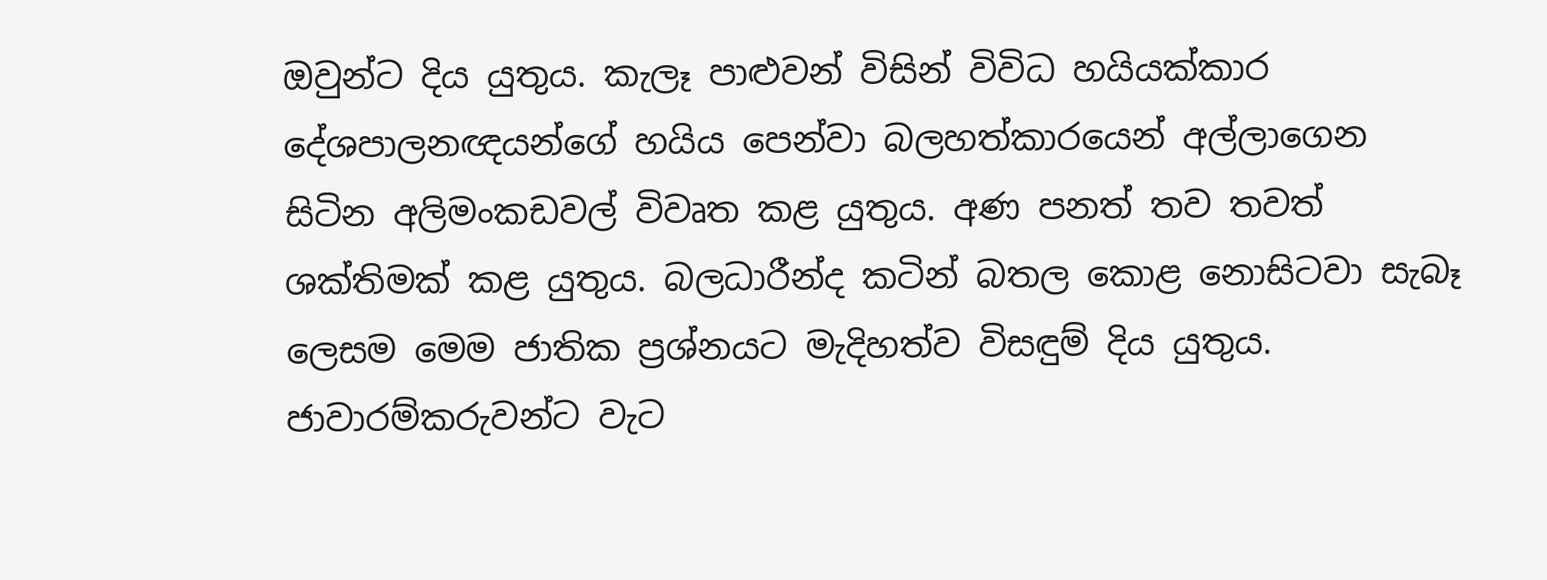ඔවුන්ට දිය යුතුය. කැලෑ පාළුවන් විසින් විවිධ හයියක්කාර දේශපාලනඥයන්ගේ හයිය පෙන්වා බලහත්කාරයෙන් අල්ලාගෙන සිටින අලිමංකඩවල් විවෘත කළ යුතුය. අණ පනත් තව තවත් ශක්තිමක් කළ යුතුය. බලධාරීන්ද කටින් බතල කොළ නොසිටවා සැබෑ ලෙසම මෙම ජාතික ප්‍රශ්නයට මැදිහත්ව විසඳුම් දිය යුතුය. ජාවාරම්කරුවන්ට වැට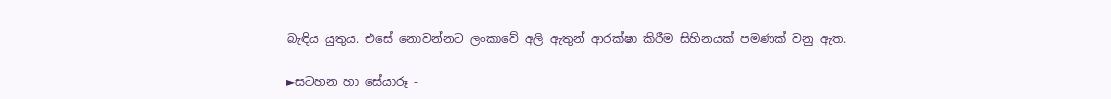බැඳිය යුතුය. එසේ නොවන්නට ලංකාවේ අලි ඇතුන් ආරක්ෂා කිරීම සිහිනයක් පමණක් වනු ඇත.

►සටහන හා සේයාරූ -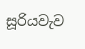සූරියවැව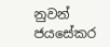නුවන් ජයසේකර